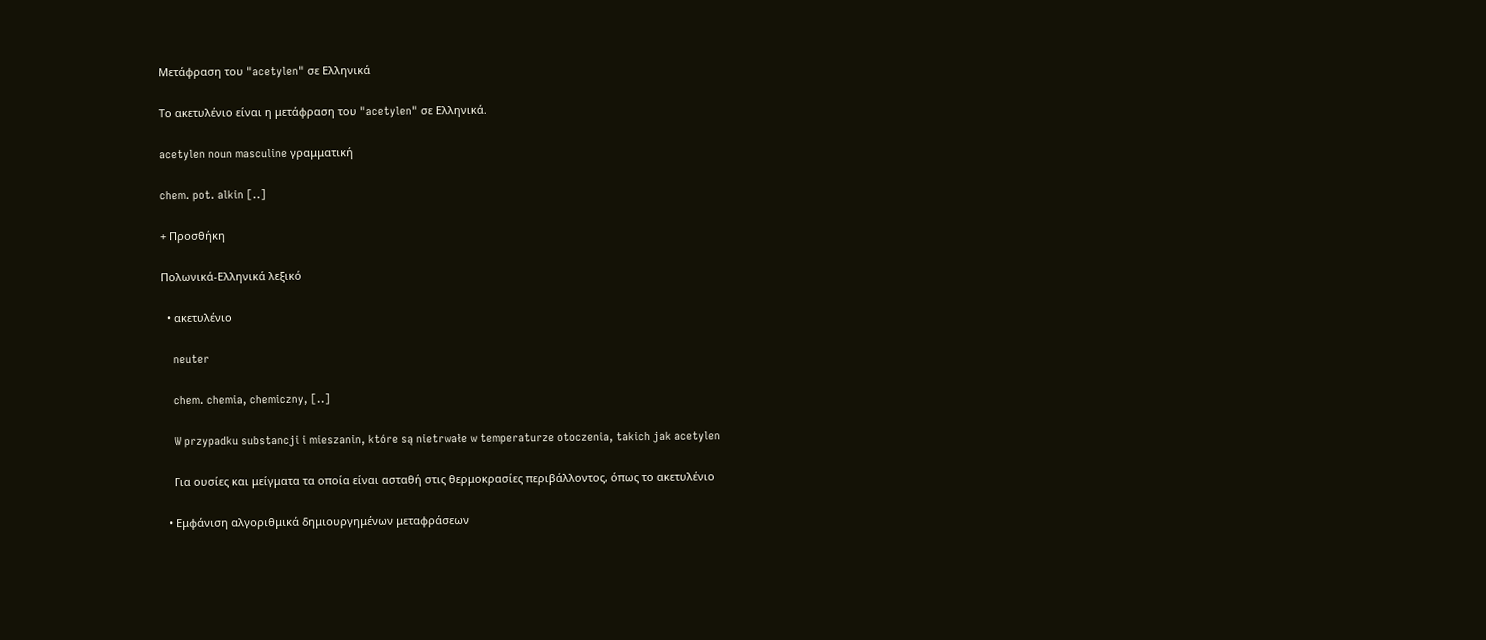Μετάφραση του "acetylen" σε Ελληνικά

Το ακετυλένιο είναι η μετάφραση του "acetylen" σε Ελληνικά.

acetylen noun masculine γραμματική

chem. pot. alkin [..]

+ Προσθήκη

Πολωνικά-Ελληνικά λεξικό

  • ακετυλένιο

    neuter

    chem. chemia, chemiczny, [..]

    W przypadku substancji i mieszanin, które są nietrwałe w temperaturze otoczenia, takich jak acetylen

    Για ουσίες και μείγματα τα οποία είναι ασταθή στις θερμοκρασίες περιβάλλοντος, όπως το ακετυλένιο

  • Εμφάνιση αλγοριθμικά δημιουργημένων μεταφράσεων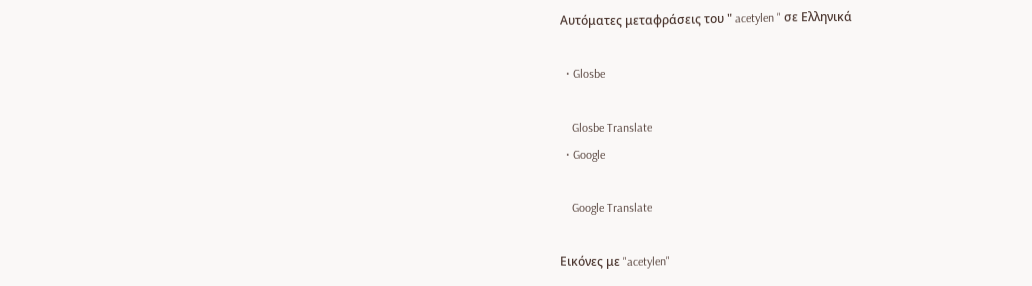Αυτόματες μεταφράσεις του " acetylen " σε Ελληνικά

  • Glosbe

    Glosbe Translate
  • Google

    Google Translate

Εικόνες με "acetylen"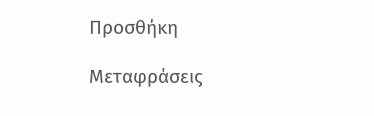Προσθήκη

Μεταφράσεις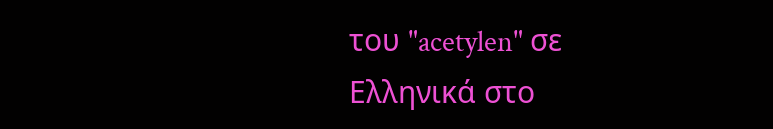του "acetylen" σε Ελληνικά στο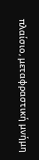πλαίσιο, μεταφραστική μνήμη